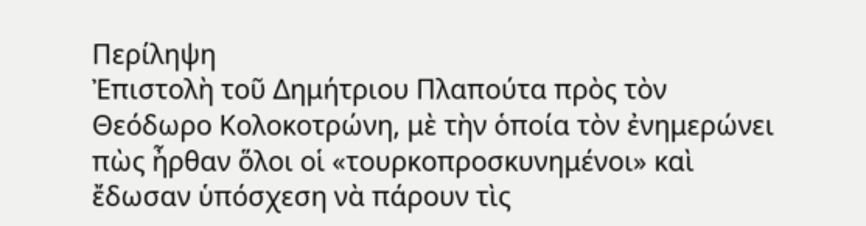Περίληψη
Ἐπιστολὴ τοῦ Δημήτριου Πλαπούτα πρὸς τὸν Θεόδωρο Κολοκοτρώνη, μὲ τὴν ὁποία τὸν ἐνημερώνει πὼς ἦρθαν ὅλοι οἱ «τουρκοπροσκυνημένοι» καὶ ἔδωσαν ὑπόσχεση νὰ πάρουν τὶς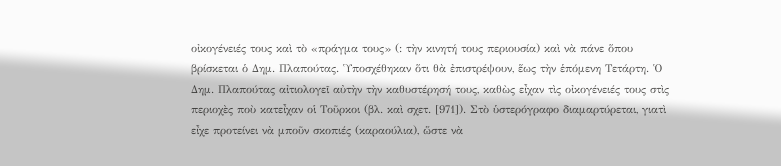οἰκογένειές τους καὶ τὸ «πράγμα τους» (: τὴν κινητή τους περιουσία) καὶ νὰ πάνε ὅπου βρίσκεται ὁ Δημ. Πλαπούτας. Ὑποσχέθηκαν ὅτι θὰ ἐπιστρέψουν, ἕως τὴν ἑπόμενη Τετάρτη. Ὁ Δημ. Πλαπούτας αἰτιολογεῖ αὐτὴν τὴν καθυστέρησή τους, καθὼς εἶχαν τὶς οἰκογένειές τους στὶς περιοχὲς ποὺ κατεἶχαν οἱ Τοῦρκοι (βλ. καὶ σχετ. [971]). Στὸ ὑστερόγραφο διαμαρτύρεται, γιατὶ εἶχε προτείνει νὰ μποῦν σκοπιές (καραούλια), ὥστε νὰ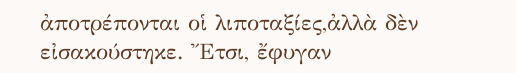ἀποτρέπονται οἱ λιποταξίες,ἀλλὰ δὲν εἰσακούστηκε. Ἔτσι, ἔφυγαν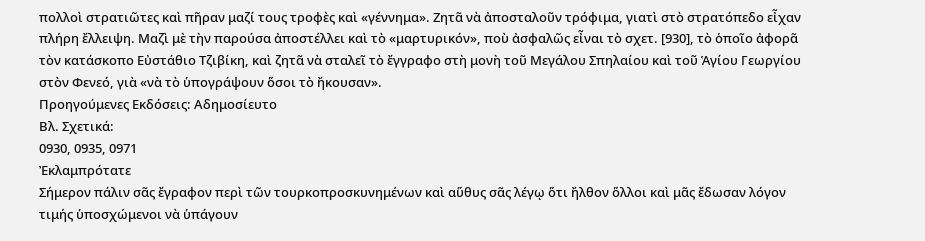πολλοὶ στρατιῶτες καὶ πῆραν μαζί τους τροφὲς καὶ «γέννημα». Ζητᾶ νὰ ἀποσταλοῦν τρόφιμα, γιατὶ στὸ στρατόπεδο εἶχαν πλήρη ἔλλειψη. Μαζὶ μὲ τὴν παρούσα ἀποστέλλει καὶ τὸ «μαρτυρικόν», ποὺ ἀσφαλῶς εἶναι τὸ σχετ. [930], τὸ ὁποῖο ἀφορᾶ τὸν κατάσκοπο Εὐστάθιο Τζιβίκη, καὶ ζητᾶ νὰ σταλεῖ τὸ ἔγγραφο στὴ μονὴ τοῦ Μεγάλου Σπηλαίου καὶ τοῦ Ἁγίου Γεωργίου στὸν Φενεό, γιὰ «νὰ τὸ ὑπογράψουν ὅσοι τὸ ἤκουσαν».
Προηγούμενες Εκδόσεις: Αδημοσίευτο
Βλ. Σχετικά:
0930, 0935, 0971
Ἐκλαμπρότατε
Σήμερον πάλιν σᾶς ἔγραφον περὶ τῶν τουρκοπροσκυνημένων καὶ αὕθυς σᾶς λέγῳ ὅτι ἤλθον ὅλλοι καὶ μᾶς ἔδωσαν λόγον τιμής ὑποσχώμενοι νὰ ὑπάγουν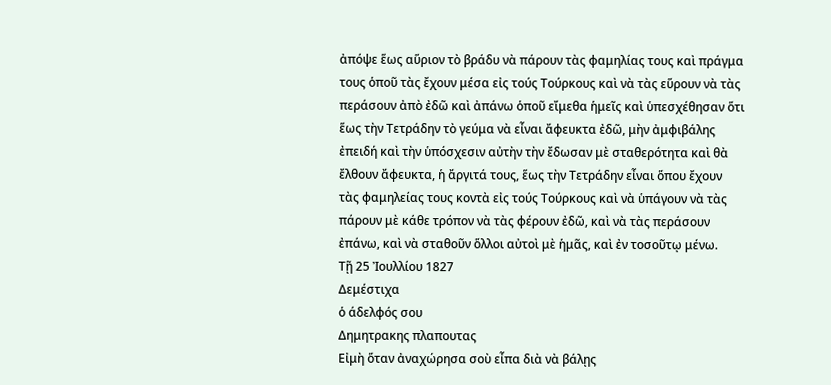ἀπόψε ἕως αὕριον τὸ βράδυ νὰ πάρουν τὰς φαμηλίας τους καὶ πράγμα τους ὁποῦ τὰς ἔχουν μέσα εἰς τούς Τούρκους καὶ νὰ τὰς εὕρουν νὰ τὰς περάσουν ἀπὸ ἐδῶ καὶ ἀπάνω ὁποῦ εἴμεθα ἡμεῖς καὶ ὑπεσχέθησαν ὅτι ἕως τὴν Τετράδην τὸ γεύμα νὰ εἶναι ἄφευκτα ἐδῶ, μὴν ἀμφιβάλης ἐπειδή καὶ τὴν ὑπόσχεσιν αὐτὴν τὴν ἔδωσαν μὲ σταθερότητα καὶ θὰ ἔλθουν ἄφευκτα, ἡ ἄργιτά τους, ἕως τὴν Τετράδην εἶναι ὅπου ἔχουν τὰς φαμηλείας τους κοντὰ εἰς τούς Τούρκους καὶ νὰ ὑπάγουν νὰ τὰς πάρουν μὲ κάθε τρόπον νὰ τὰς φέρουν ἐδῶ, καὶ νὰ τὰς περάσουν ἐπάνω, καὶ νὰ σταθοῦν ὅλλοι αὐτοὶ μὲ ἡμᾶς, καὶ ἐν τοσοῦτῳ μένω.
Τῇ 25 Ἰουλλίου 1827
Δεμέστιχα
ὁ άδελφός σου
Δημητρακης πλαπουτας
Εἰμὴ ὅταν ἀναχώρησα σοὺ εἶπα διὰ νὰ βάλῃς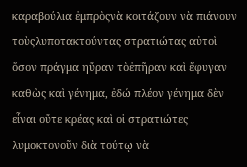καραβούλια ἐμπρὸςνὰ κοιτάζουν νὰ πιάνουν τοὺςλυποτακτούντας στρατιώτας αὐτοὶ ὅσον πράγμα ηὔραν τὸἐπῆραν καὶ ἔφυγαν καθὼς καὶ γένημα, ἐδώ πλέον γένημα δὲν εἶναι οὔτε κρέας καὶ οἱ στρατιώτες λυμοκτονοῦν διὰ τούτῳ νὰ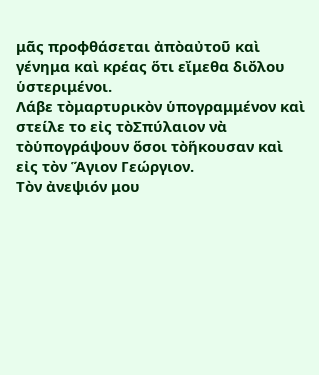μᾶς προφθάσεται ἀπὸαὐτοῦ καὶ γένημα καὶ κρέας ὅτι εἴμεθα διὄλου ὑστεριμένοι.
Λάβε τὸμαρτυρικὸν ὑπογραμμένον καὶ στείλε το εἰς τὸΣπύλαιον νὰ τὸὑπογράψουν ὅσοι τὸἥκουσαν καὶ εἰς τὸν Ἅγιον Γεώργιον.
Τὸν ἀνεψιόν μου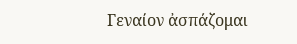Γεναίον ἀσπάζομαι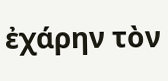ἐχάρην τὸν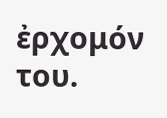ἐρχομόν του.